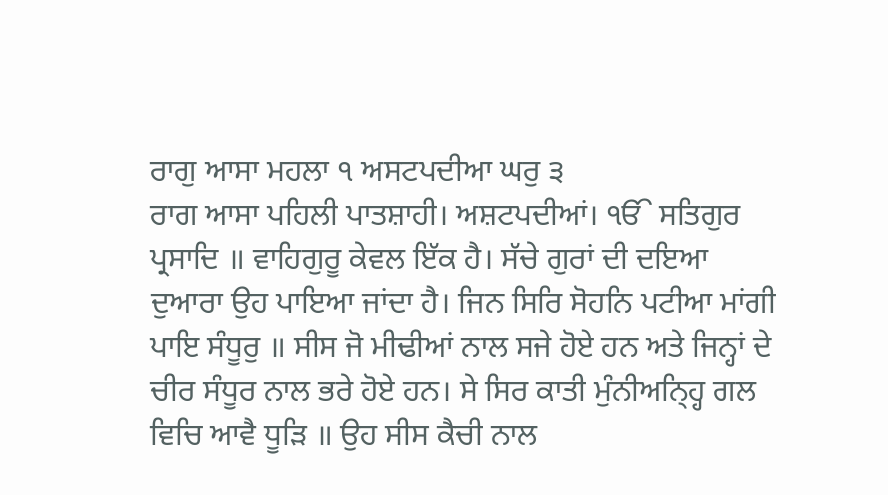ਰਾਗੁ ਆਸਾ ਮਹਲਾ ੧ ਅਸਟਪਦੀਆ ਘਰੁ ੩
ਰਾਗ ਆਸਾ ਪਹਿਲੀ ਪਾਤਸ਼ਾਹੀ। ਅਸ਼ਟਪਦੀਆਂ। ੴ ਸਤਿਗੁਰ ਪ੍ਰਸਾਦਿ ॥ ਵਾਹਿਗੁਰੂ ਕੇਵਲ ਇੱਕ ਹੈ। ਸੱਚੇ ਗੁਰਾਂ ਦੀ ਦਇਆ ਦੁਆਰਾ ਉਹ ਪਾਇਆ ਜਾਂਦਾ ਹੈ। ਜਿਨ ਸਿਰਿ ਸੋਹਨਿ ਪਟੀਆ ਮਾਂਗੀ ਪਾਇ ਸੰਧੂਰੁ ॥ ਸੀਸ ਜੋ ਮੀਢੀਆਂ ਨਾਲ ਸਜੇ ਹੋਏ ਹਨ ਅਤੇ ਜਿਨ੍ਹਾਂ ਦੇ ਚੀਰ ਸੰਧੂਰ ਨਾਲ ਭਰੇ ਹੋਏ ਹਨ। ਸੇ ਸਿਰ ਕਾਤੀ ਮੁੰਨੀਅਨ੍ਹ੍ਹਿ ਗਲ ਵਿਚਿ ਆਵੈ ਧੂੜਿ ॥ ਉਹ ਸੀਸ ਕੈਚੀ ਨਾਲ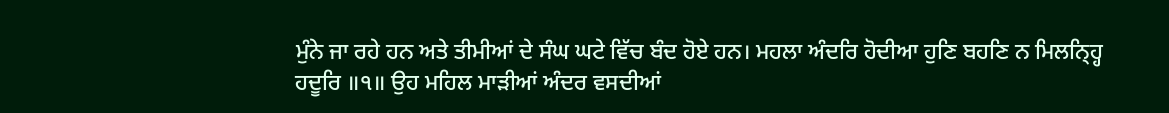ਮੁੰਨੇ ਜਾ ਰਹੇ ਹਨ ਅਤੇ ਤੀਮੀਆਂ ਦੇ ਸੰਘ ਘਟੇ ਵਿੱਚ ਬੰਦ ਹੋਏ ਹਨ। ਮਹਲਾ ਅੰਦਰਿ ਹੋਦੀਆ ਹੁਣਿ ਬਹਣਿ ਨ ਮਿਲਨ੍ਹ੍ਹਿ ਹਦੂਰਿ ॥੧॥ ਉਹ ਮਹਿਲ ਮਾੜੀਆਂ ਅੰਦਰ ਵਸਦੀਆਂ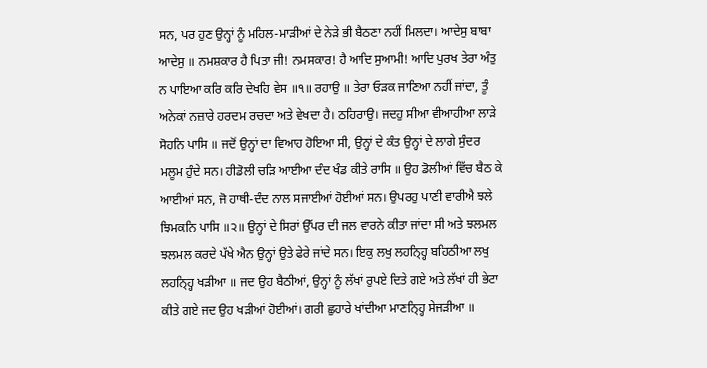ਸਨ, ਪਰ ਹੁਣ ਉਨ੍ਹਾਂ ਨੂੰ ਮਹਿਲ-ਮਾੜੀਆਂ ਦੇ ਨੇੜੇ ਭੀ ਬੈਠਣਾ ਨਹੀਂ ਮਿਲਦਾ। ਆਦੇਸੁ ਬਾਬਾ ਆਦੇਸੁ ॥ ਨਮਸ਼ਕਾਰ ਹੈ ਪਿਤਾ ਜੀ! ਨਮਸਕਾਰ! ਹੈ ਆਦਿ ਸੁਆਮੀ! ਆਦਿ ਪੁਰਖ ਤੇਰਾ ਅੰਤੁ ਨ ਪਾਇਆ ਕਰਿ ਕਰਿ ਦੇਖਹਿ ਵੇਸ ॥੧॥ ਰਹਾਉ ॥ ਤੇਰਾ ਓੜਕ ਜਾਣਿਆ ਨਹੀਂ ਜਾਂਦਾ, ਤੂੰ ਅਨੇਕਾਂ ਨਜ਼ਾਰੇ ਹਰਦਮ ਰਚਦਾ ਅਤੇ ਵੇਖਦਾ ਹੈ। ਠਹਿਰਾਉ। ਜਦਹੁ ਸੀਆ ਵੀਆਹੀਆ ਲਾੜੇ ਸੋਹਨਿ ਪਾਸਿ ॥ ਜਦੋਂ ਉਨ੍ਹਾਂ ਦਾ ਵਿਆਹ ਹੋਇਆ ਸੀ, ਉਨ੍ਹਾਂ ਦੇ ਕੰਤ ਉਨ੍ਹਾਂ ਦੇ ਲਾਗੇ ਸੁੰਦਰ ਮਲੂਮ ਹੁੰਦੇ ਸਨ। ਹੀਡੋਲੀ ਚੜਿ ਆਈਆ ਦੰਦ ਖੰਡ ਕੀਤੇ ਰਾਸਿ ॥ ਉਹ ਡੋਲੀਆਂ ਵਿੱਚ ਬੈਠ ਕੇ ਆਈਆਂ ਸਨ, ਜੋ ਹਾਥੀ-ਦੰਦ ਨਾਲ ਸਜਾਈਆਂ ਹੋਈਆਂ ਸਨ। ਉਪਰਹੁ ਪਾਣੀ ਵਾਰੀਐ ਝਲੇ ਝਿਮਕਨਿ ਪਾਸਿ ॥੨॥ ਉਨ੍ਹਾਂ ਦੇ ਸਿਰਾਂ ਉੱਪਰ ਦੀ ਜਲ ਵਾਰਨੇ ਕੀਤਾ ਜਾਂਦਾ ਸੀ ਅਤੇ ਝਲਮਲ ਝਲਮਲ ਕਰਦੇ ਪੱਖੇ ਐਨ ਉਨ੍ਹਾਂ ਉਤੇ ਫੇਰੇ ਜਾਂਦੇ ਸਨ। ਇਕੁ ਲਖੁ ਲਹਨ੍ਹ੍ਹਿ ਬਹਿਠੀਆ ਲਖੁ ਲਹਨ੍ਹ੍ਹਿ ਖੜੀਆ ॥ ਜਦ ਉਹ ਬੈਠੀਆਂ, ਉਨ੍ਹਾਂ ਨੂੰ ਲੱਖਾਂ ਰੁਪਏ ਦਿਤੇ ਗਏ ਅਤੇ ਲੱਖਾਂ ਹੀ ਭੇਟਾ ਕੀਤੇ ਗਏ ਜਦ ਉਹ ਖੜੀਆਂ ਹੋਈਆਂ। ਗਰੀ ਛੁਹਾਰੇ ਖਾਂਦੀਆ ਮਾਣਨ੍ਹ੍ਹਿ ਸੇਜੜੀਆ ॥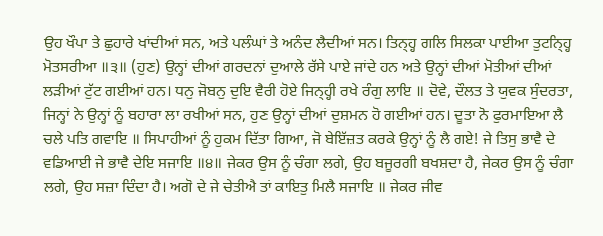ਉਹ ਖੌਪਾ ਤੇ ਛੁਹਾਰੇ ਖਾਂਦੀਆਂ ਸਨ, ਅਤੇ ਪਲੰਘਾਂ ਤੇ ਅਨੰਦ ਲੈਦੀਆਂ ਸਨ। ਤਿਨ੍ਹ੍ਹ ਗਲਿ ਸਿਲਕਾ ਪਾਈਆ ਤੁਟਨ੍ਹ੍ਹਿ ਮੋਤਸਰੀਆ ॥੩॥ (ਹੁਣ) ਉਨ੍ਹਾਂ ਦੀਆਂ ਗਰਦਨਾਂ ਦੁਆਲੇ ਰੱਸੇ ਪਾਏ ਜਾਂਦੇ ਹਨ ਅਤੇ ਉਨ੍ਹਾਂ ਦੀਆਂ ਮੋਤੀਆਂ ਦੀਆਂ ਲੜੀਆਂ ਟੁੱਟ ਗਈਆਂ ਹਨ। ਧਨੁ ਜੋਬਨੁ ਦੁਇ ਵੈਰੀ ਹੋਏ ਜਿਨ੍ਹ੍ਹੀ ਰਖੇ ਰੰਗੁ ਲਾਇ ॥ ਦੋਵੇ, ਦੌਲਤ ਤੇ ਯੁਵਕ ਸੁੰਦਰਤਾ, ਜਿਨ੍ਹਾਂ ਨੇ ਉਨ੍ਹਾਂ ਨੂੰ ਬਹਾਰਾ ਲਾ ਰਖੀਆਂ ਸਨ, ਹੁਣ ਉਨ੍ਹਾਂ ਦੀਆਂ ਦੁਸ਼ਮਨ ਹੋ ਗਈਆਂ ਹਨ। ਦੂਤਾ ਨੋ ਫੁਰਮਾਇਆ ਲੈ ਚਲੇ ਪਤਿ ਗਵਾਇ ॥ ਸਿਪਾਹੀਆਂ ਨੂੰ ਹੁਕਮ ਦਿੱਤਾ ਗਿਆ, ਜੋ ਬੇਇੱਜ਼ਤ ਕਰਕੇ ਉਨ੍ਹਾਂ ਨੂੰ ਲੈ ਗਏ! ਜੇ ਤਿਸੁ ਭਾਵੈ ਦੇ ਵਡਿਆਈ ਜੇ ਭਾਵੈ ਦੇਇ ਸਜਾਇ ॥੪॥ ਜੇਕਰ ਉਸ ਨੂੰ ਚੰਗਾ ਲਗੇ, ਉਹ ਬਜੂਰਗੀ ਬਖਸ਼ਦਾ ਹੈ, ਜੇਕਰ ਉਸ ਨੂੰ ਚੰਗਾ ਲਗੇ, ਉਹ ਸਜ਼ਾ ਦਿੰਦਾ ਹੈ। ਅਗੋ ਦੇ ਜੇ ਚੇਤੀਐ ਤਾਂ ਕਾਇਤੁ ਮਿਲੈ ਸਜਾਇ ॥ ਜੇਕਰ ਜੀਵ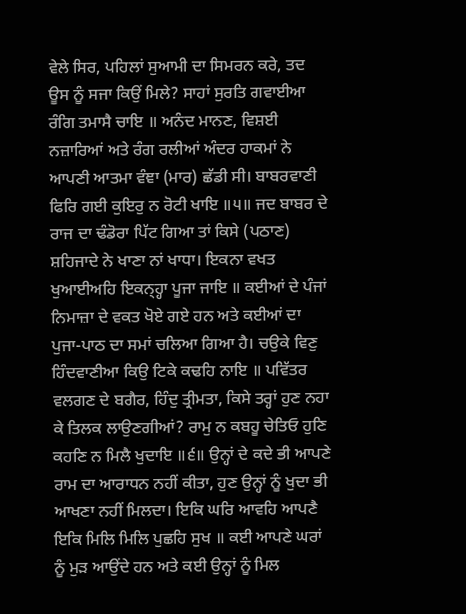ਵੇਲੇ ਸਿਰ, ਪਹਿਲਾਂ ਸੁਆਮੀ ਦਾ ਸਿਮਰਨ ਕਰੇ, ਤਦ ਊਸ ਨੂੰ ਸਜਾ ਕਿਉਂ ਮਿਲੇ? ਸਾਹਾਂ ਸੁਰਤਿ ਗਵਾਈਆ ਰੰਗਿ ਤਮਾਸੈ ਚਾਇ ॥ ਅਨੰਦ ਮਾਨਣ, ਵਿਸ਼ਈ ਨਜ਼ਾਰਿਆਂ ਅਤੇ ਰੰਗ ਰਲੀਆਂ ਅੰਦਰ ਹਾਕਮਾਂ ਨੇ ਆਪਣੀ ਆਤਮਾ ਵੰਞਾ (ਮਾਰ) ਛੱਡੀ ਸੀ। ਬਾਬਰਵਾਣੀ ਫਿਰਿ ਗਈ ਕੁਇਰੁ ਨ ਰੋਟੀ ਖਾਇ ॥੫॥ ਜਦ ਬਾਬਰ ਦੇ ਰਾਜ ਦਾ ਢੰਡੋਰਾ ਪਿੱਟ ਗਿਆ ਤਾਂ ਕਿਸੇ (ਪਠਾਣ) ਸ਼ਹਿਜਾਦੇ ਨੇ ਖਾਣਾ ਨਾਂ ਖਾਧਾ। ਇਕਨਾ ਵਖਤ ਖੁਆਈਅਹਿ ਇਕਨ੍ਹ੍ਹਾ ਪੂਜਾ ਜਾਇ ॥ ਕਈਆਂ ਦੇ ਪੰਜਾਂ ਨਿਮਾਜ਼ਾ ਦੇ ਵਕਤ ਖੋਏ ਗਏ ਹਨ ਅਤੇ ਕਈਆਂ ਦਾ ਪੁਜਾ-ਪਾਠ ਦਾ ਸਮਾਂ ਚਲਿਆ ਗਿਆ ਹੈ। ਚਉਕੇ ਵਿਣੁ ਹਿੰਦਵਾਣੀਆ ਕਿਉ ਟਿਕੇ ਕਢਹਿ ਨਾਇ ॥ ਪਵਿੱਤਰ ਵਲਗਣ ਦੇ ਬਗੈਰ, ਹਿੰਦੁ ਤ੍ਰੀਮਤਾ, ਕਿਸੇ ਤਰ੍ਹਾਂ ਹੁਣ ਨਹਾ ਕੇ ਤਿਲਕ ਲਾਉਣਗੀਆਂ? ਰਾਮੁ ਨ ਕਬਹੂ ਚੇਤਿਓ ਹੁਣਿ ਕਹਣਿ ਨ ਮਿਲੈ ਖੁਦਾਇ ॥੬॥ ਉਨ੍ਹਾਂ ਦੇ ਕਦੇ ਭੀ ਆਪਣੇ ਰਾਮ ਦਾ ਆਰਾਧਨ ਨਹੀਂ ਕੀਤਾ, ਹੁਣ ਉਨ੍ਹਾਂ ਨੂੰ ਖੁਦਾ ਭੀ ਆਖਣਾ ਨਹੀਂ ਮਿਲਦਾ। ਇਕਿ ਘਰਿ ਆਵਹਿ ਆਪਣੈ ਇਕਿ ਮਿਲਿ ਮਿਲਿ ਪੁਛਹਿ ਸੁਖ ॥ ਕਈ ਆਪਣੇ ਘਰਾਂ ਨੂੰ ਮੁੜ ਆਉਂਦੇ ਹਨ ਅਤੇ ਕਈ ਉਨ੍ਹਾਂ ਨੂੰ ਮਿਲ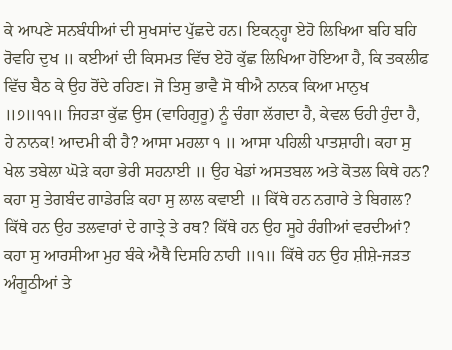ਕੇ ਆਪਣੇ ਸਨਬੰਧੀਆਂ ਦੀ ਸੁਖਸਾਂਦ ਪੁੱਛਦੇ ਹਨ। ਇਕਨ੍ਹ੍ਹਾ ਏਹੋ ਲਿਖਿਆ ਬਹਿ ਬਹਿ ਰੋਵਹਿ ਦੁਖ ॥ ਕਈਆਂ ਦੀ ਕਿਸਮਤ ਵਿੱਚ ਏਹੋ ਕੁੱਛ ਲਿਖਿਆ ਹੋਇਆ ਹੈ, ਕਿ ਤਕਲੀਫ ਵਿੱਚ ਬੈਠ ਕੇ ਉਹ ਰੋਂਦੇ ਰਹਿਣ। ਜੋ ਤਿਸੁ ਭਾਵੈ ਸੋ ਥੀਐ ਨਾਨਕ ਕਿਆ ਮਾਨੁਖ ॥੭॥੧੧॥ ਜਿਹੜਾ ਕੁੱਛ ਉਸ (ਵਾਹਿਗੁਰੂ) ਨੂੰ ਚੰਗਾ ਲੱਗਦਾ ਹੈ, ਕੇਵਲ ਓਹੀ ਹੁੰਦਾ ਹੈ, ਹੇ ਨਾਨਕ! ਆਦਮੀ ਕੀ ਹੈ? ਆਸਾ ਮਹਲਾ ੧ ॥ ਆਸਾ ਪਹਿਲੀ ਪਾਤਸ਼ਾਹੀ। ਕਹਾ ਸੁ ਖੇਲ ਤਬੇਲਾ ਘੋੜੇ ਕਹਾ ਭੇਰੀ ਸਹਨਾਈ ॥ ਉਹ ਖੇਡਾਂ ਅਸਤਬਲ ਅਤੇ ਕੋਤਲ ਕਿਥੇ ਹਨ? ਕਹਾ ਸੁ ਤੇਗਬੰਦ ਗਾਡੇਰੜਿ ਕਹਾ ਸੁ ਲਾਲ ਕਵਾਈ ॥ ਕਿੱਥੇ ਹਨ ਨਗਾਰੇ ਤੇ ਬਿਗਲ? ਕਿੱਥੇ ਹਨ ਉਹ ਤਲਵਾਰਾਂ ਦੇ ਗਾਤ੍ਰੇ ਤੇ ਰਥ? ਕਿੱਥੇ ਹਨ ਉਹ ਸੂਹੇ ਰੰਗੀਆਂ ਵਰਦੀਆਂ? ਕਹਾ ਸੁ ਆਰਸੀਆ ਮੁਹ ਬੰਕੇ ਐਥੈ ਦਿਸਹਿ ਨਾਹੀ ॥੧॥ ਕਿੱਥੇ ਹਨ ਉਹ ਸ਼ੀਸ਼ੇ-ਜੜਤ ਅੰਗੂਠੀਆਂ ਤੇ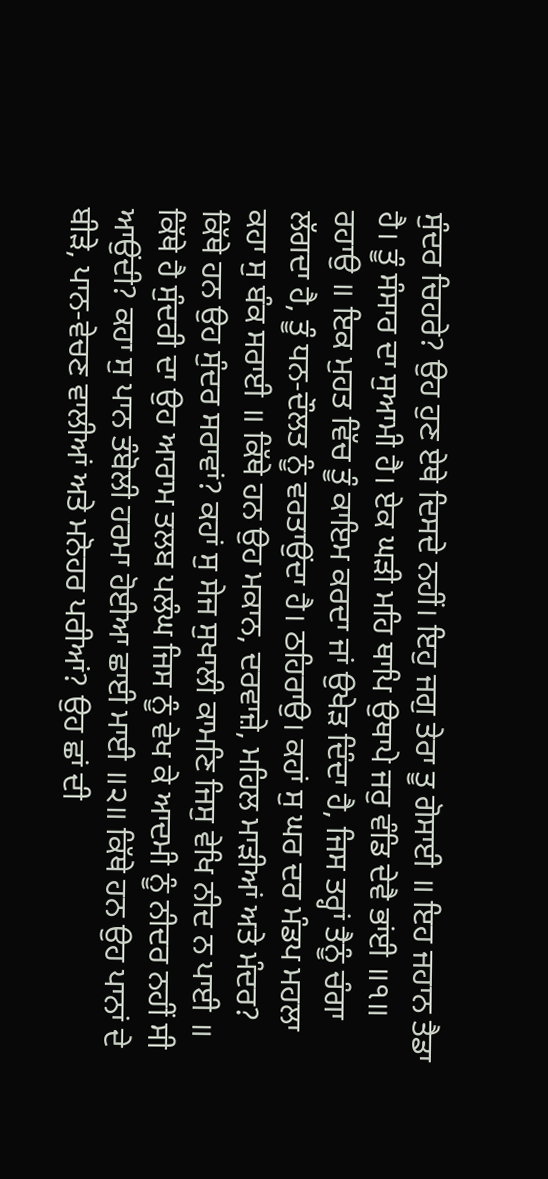ਸੁੰਦਰ ਚਿਹਰੇ? ਉਹ ਹੁਣ ਏਥੇ ਦਿਸਦੇ ਨਹੀਂ। ਇਹੁ ਜਗੁ ਤੇਰਾ ਤੂ ਗੋਸਾਈ ॥ ਇਹ ਜਹਾਨ ਤੈਡਾ ਹੈ। ਤੂੰ ਸੰਸਾਰ ਦਾ ਸੁਆਮੀ ਹੈ। ਏਕ ਘੜੀ ਮਹਿ ਥਾਪਿ ਉਥਾਪੇ ਜਰੁ ਵੰਡਿ ਦੇਵੈ ਭਾਂਈ ॥੧॥ ਰਹਾਉ ॥ ਇਕ ਮੁਹਤ ਵਿੱਚ ਤੂੰ ਕਾਇਮ ਕਰਦਾ ਜਾਂ ਉਖੇੜ ਦਿੰਦਾ ਹੈ, ਜਿਸ ਤਰ੍ਹਾਂ ਤੈਨੂੰ ਚੰਗਾ ਲੱਗਦਾ ਹੈ, ਤੂੰ ਧਨ-ਦੌਲਤ ਨੂੰ ਵਰਤਾਉਂਦਾ ਹੈ। ਠਹਿਰਾਉ। ਕਹਾਂ ਸੁ ਘਰ ਦਰ ਮੰਡਪ ਮਹਲਾ ਕਹਾ ਸੁ ਬੰਕ ਸਰਾਈ ॥ ਕਿੱਥੇ ਹਨ ਉਹ ਮਕਾਨ, ਦਰਵਾਜ਼ੇ, ਮਹਿਲ ਮਾੜੀਆਂ ਅਤੇ ਮੰਦਰ? ਕਿੱਥੇ ਹਨ ਉਹ ਸੁੰਦਰ ਸਰਾਵਾਂ? ਕਹਾਂ ਸੁ ਸੇਜ ਸੁਖਾਲੀ ਕਾਮਣਿ ਜਿਸੁ ਵੇਖਿ ਨੀਦ ਨ ਪਾਈ ॥ ਕਿੱਥੇ ਹੈ ਸੁੰਦਰੀ ਦਾ ਉਹ ਆਰਾਮ ਤਲਬ ਪਲੰਘ ਜਿਸ ਨੂੰ ਵੇਖ ਕੇ ਆਦਮੀ ਨੂੰ ਨੀਦਰ ਨਹੀਂ ਸੀ ਆਉਂਦੀ? ਕਹਾ ਸੁ ਪਾਨ ਤੰਬੋਲੀ ਹਰਮਾ ਹੋਈਆ ਛਾਈ ਮਾਈ ॥੨॥ ਕਿੱਥੇ ਹਨ ਉਹ ਪਾਨਾਂ ਦੇ ਬੀੜੇ, ਪਾਨ-ਵੇਚਣ ਵਾਲੀਆਂ ਅਤੇ ਮਨੋਹਰ ਪਰੀਆਂ? ਉਹ ਛਾਂ ਦੀ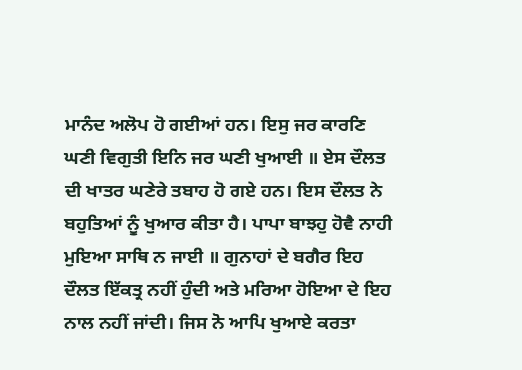ਮਾਨੰਦ ਅਲੋਪ ਹੋ ਗਈਆਂ ਹਨ। ਇਸੁ ਜਰ ਕਾਰਣਿ ਘਣੀ ਵਿਗੁਤੀ ਇਨਿ ਜਰ ਘਣੀ ਖੁਆਈ ॥ ਏਸ ਦੌਲਤ ਦੀ ਖਾਤਰ ਘਣੇਰੇ ਤਬਾਹ ਹੋ ਗਏ ਹਨ। ਇਸ ਦੌਲਤ ਨੇ ਬਹੁਤਿਆਂ ਨੂੰ ਖੁਆਰ ਕੀਤਾ ਹੈ। ਪਾਪਾ ਬਾਝਹੁ ਹੋਵੈ ਨਾਹੀ ਮੁਇਆ ਸਾਥਿ ਨ ਜਾਈ ॥ ਗੁਨਾਹਾਂ ਦੇ ਬਗੈਰ ਇਹ ਦੌਲਤ ਇੱਕਤ੍ਰ ਨਹੀਂ ਹੁੰਦੀ ਅਤੇ ਮਰਿਆ ਹੋਇਆ ਦੇ ਇਹ ਨਾਲ ਨਹੀਂ ਜਾਂਦੀ। ਜਿਸ ਨੋ ਆਪਿ ਖੁਆਏ ਕਰਤਾ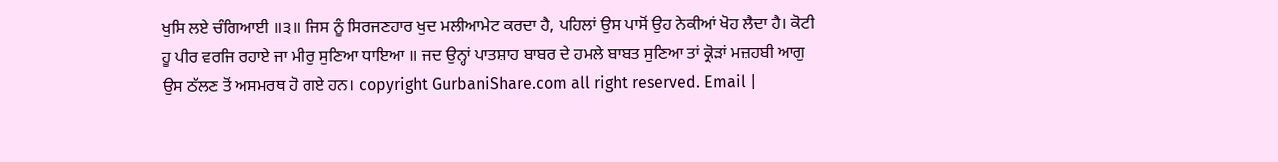ਖੁਸਿ ਲਏ ਚੰਗਿਆਈ ॥੩॥ ਜਿਸ ਨੂੰ ਸਿਰਜਣਹਾਰ ਖੁਦ ਮਲੀਆਮੇਟ ਕਰਦਾ ਹੈ, ਪਹਿਲਾਂ ਉਸ ਪਾਸੋਂ ਉਹ ਨੇਕੀਆਂ ਖੋਹ ਲੈਦਾ ਹੈ। ਕੋਟੀ ਹੂ ਪੀਰ ਵਰਜਿ ਰਹਾਏ ਜਾ ਮੀਰੁ ਸੁਣਿਆ ਧਾਇਆ ॥ ਜਦ ਉਨ੍ਹਾਂ ਪਾਤਸ਼ਾਹ ਬਾਬਰ ਦੇ ਹਮਲੇ ਬਾਬਤ ਸੁਣਿਆ ਤਾਂ ਕ੍ਰੋੜਾਂ ਮਜ਼ਹਬੀ ਆਗੁ ਉਸ ਠੱਲਣ ਤੋਂ ਅਸਮਰਥ ਹੋ ਗਏ ਹਨ। copyright GurbaniShare.com all right reserved. Email |